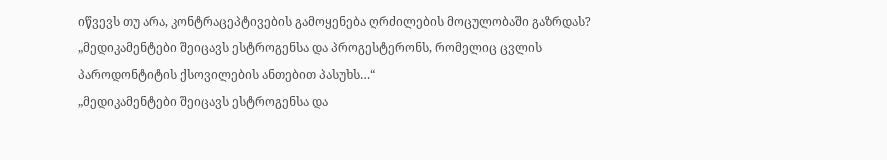იწვევს თუ არა, კონტრაცეპტივების გამოყენება ღრძილების მოცულობაში გაზრდას?
„მედიკამენტები შეიცავს ესტროგენსა და პროგესტერონს, რომელიც ცვლის პაროდონტიტის ქსოვილების ანთებით პასუხს…“
„მედიკამენტები შეიცავს ესტროგენსა და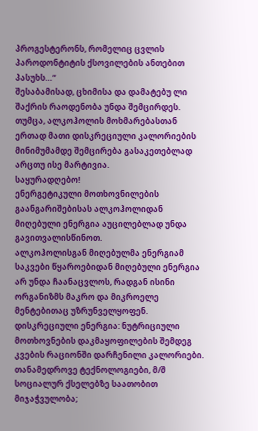პროგესტერონს, რომელიც ცვლის პაროდონტიტის ქსოვილების ანთებით პასუხს…“
შესაბამისად, ცხიმისა და დამატებუ ლი შაქრის რაოდენობა უნდა შემცირდეს. თუმცა, ალკოჰოლის მოხმარებასთან ერთად მათი დისკრეციული კალორიების მინიმუმამდე შემცირება გასაკეთებლად არცთუ ისე მარტივია.
საყურადღებო!
ენერგეტიკული მოთხოვნილების გაანგარიშებისას ალკოჰოლიდან მიღებული ენერგია აუცილებლად უნდა გავითვალისწინოთ.
ალკოჰოლისგან მიღებულმა ენერგიამ საკვები წყაროებიდან მიღებული ენერგია არ უნდა ჩაანაცვლოს, რადგან ისინი ორგანიზმს მაკრო და მიკროელე მენტებითაც უზრუნველყოფენ.
დისკრეციული ენერგია: ნუტრიციული მოთხოვნების დაკმაყოფილების შემდეგ კვების რაციონში დარჩენილი კალორიები.
თანამედროვე ტექნოლოგიები, მ/შ სოციალურ ქსელებზე საათობით მიჯაჭვულობა;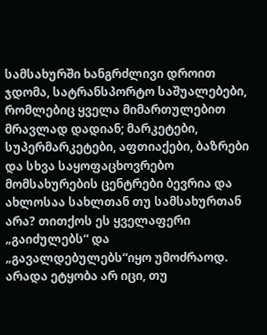სამსახურში ხანგრძლივი დროით ჯდომა, სატრანსპორტო საშუალებები, რომლებიც ყველა მიმართულებით მრავლად დადიან; მარკეტები, სუპერმარკეტები, აფთიაქები, ბაზრები და სხვა საყოფაცხოვრებო მომსახურების ცენტრები ბევრია და ახლოსაა სახლთან თუ სამსახურთან არა? თითქოს ეს ყველაფერი „გაიძულებს“ და „გავალდებულებს“იყო უმოძრაოდ. არადა ეტყობა არ იცი, თუ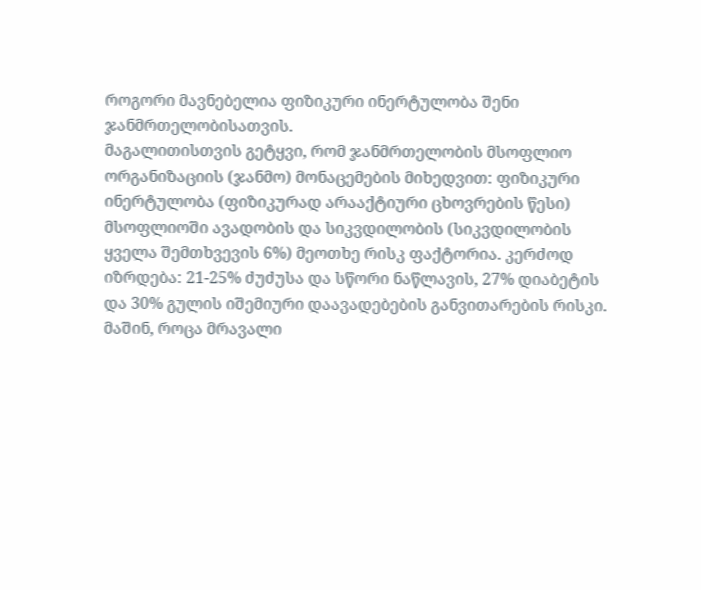როგორი მავნებელია ფიზიკური ინერტულობა შენი ჯანმრთელობისათვის.
მაგალითისთვის გეტყვი, რომ ჯანმრთელობის მსოფლიო ორგანიზაციის (ჯანმო) მონაცემების მიხედვით: ფიზიკური ინერტულობა (ფიზიკურად არააქტიური ცხოვრების წესი) მსოფლიოში ავადობის და სიკვდილობის (სიკვდილობის ყველა შემთხვევის 6%) მეოთხე რისკ ფაქტორია. კერძოდ იზრდება: 21-25% ძუძუსა და სწორი ნაწლავის, 27% დიაბეტის და 30% გულის იშემიური დაავადებების განვითარების რისკი. მაშინ, როცა მრავალი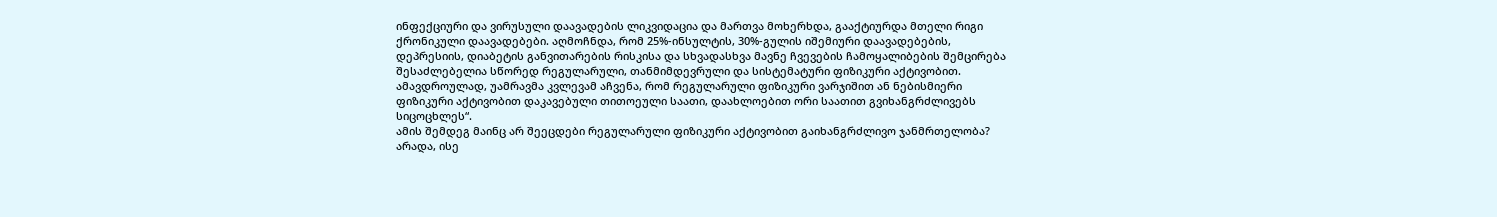ინფექციური და ვირუსული დაავადების ლიკვიდაცია და მართვა მოხერხდა, გააქტიურდა მთელი რიგი ქრონიკული დაავადებები. აღმოჩნდა, რომ 25%-ინსულტის, 30%-გულის იშემიური დაავადებების, დეპრესიის, დიაბეტის განვითარების რისკისა და სხვადასხვა მავნე ჩვევების ჩამოყალიბების შემცირება შესაძლებელია სწორედ რეგულარული, თანმიმდევრული და სისტემატური ფიზიკური აქტივობით. ამავდროულად, უამრავმა კვლევამ აჩვენა, რომ რეგულარული ფიზიკური ვარჯიშით ან ნებისმიერი ფიზიკური აქტივობით დაკავებული თითოეული საათი, დაახლოებით ორი საათით გვიხანგრძლივებს სიცოცხლეს“.
ამის შემდეგ მაინც არ შეეცდები რეგულარული ფიზიკური აქტივობით გაიხანგრძლივო ჯანმრთელობა?
არადა, ისე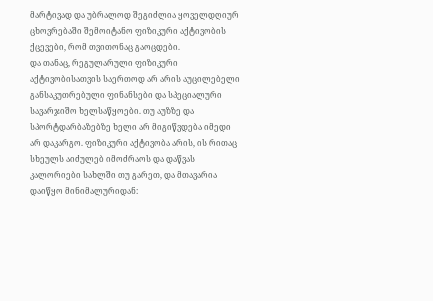მარტივად და უბრალოდ შეგიძლია ყოველდღიურ ცხოვრებაში შემოიტანო ფიზიკური აქტივობის ქცევები, რომ თვითონაც გაოცდები.
და თანაც, რეგულარული ფიზიკური აქტივობისათვის საერთოდ არ არის აუცილებელი განსაკუთრებული ფინანსები და სპეციალური სავარჯიშო ხელსაწყოები. თუ აუზზე და სპორტდარბაზებზე ხელი არ მიგიწვდება იმედი არ დაკარგო. ფიზიკური აქტივობა არის, ის რითაც სხეულს აიძულებ იმოძრაოს და დაწვას კალორიები სახლში თუ გარეთ, და მთავარია დაიწყო მინიმალურიდან: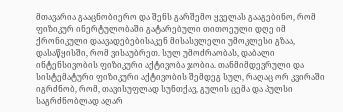მთავარია გააცნობიერო და შენს გარშემო ყველას გააგებინო, რომ ფიზიკურ ინერტულობაში გატარებული თითოეული დღე იმ ქრონიკული დაავადებებისაკენ მისასვლელი უმოკლესი გზაა, დასაწყისში, რომ ვისაუბრეთ. სულ უმოძრაობას, დაბალი ინტენსივობის ფიზიკური აქტივობა ჯობია. თანმიმდევრული და სისტემატური ფიზიკური აქტივობის შემდეგ სულ, რაღაც ორ კვირაში იგრძნობ, რომ, თავისუფლად სუნთქავ, გულის ცემა და პულსი საგრძნობლად აღარ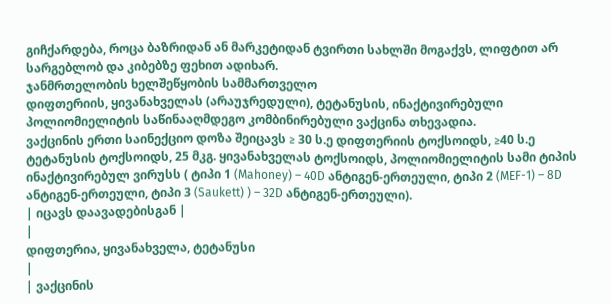გიჩქარდება, როცა ბაზრიდან ან მარკეტიდან ტვირთი სახლში მოგაქვს, ლიფტით არ სარგებლობ და კიბებზე ფეხით ადიხარ.
ჯანმრთელობის ხელშეწყობის სამმართველო
დიფთერიის, ყივანახველას (არაუჯრედული), ტეტანუსის, ინაქტივირებული პოლიომიელიტის საწინააღმდეგო კომბინირებული ვაქცინა თხევადია.
ვაქცინის ერთი საინექციო დოზა შეიცავს ≥ 30 ს.ე დიფთერიის ტოქსოიდს, ≥40 ს.ე ტეტანუსის ტოქსოიდს, 25 მკგ. ყივანახველას ტოქსოიდს, პოლიომიელიტის სამი ტიპის ინაქტივირებულ ვირუსს ( ტიპი 1 (Mahoney) – 40D ანტიგენ-ერთეული, ტიპი 2 (MEF-1) – 8D ანტიგენ-ერთეული, ტიპი 3 (Saukett) ) – 32D ანტიგენ-ერთეული).
| იცავს დაავადებისგან |
|
დიფთერია, ყივანახველა, ტეტანუსი
|
| ვაქცინის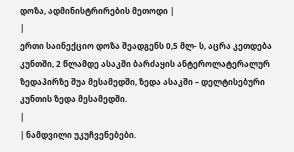დოზა, ადმინისტრირების მეთოდი |
|
ერთი საინექციო დოზა შეადგენს 0,5 მლ- ს, აცრა კეთდება კუნთში, 2 წლამდე ასაკში ბარძაყის ანტეროლატერალურ ზედაპირზე შუა მესამედში, ზედა ასაკში – დელტისებური კუნთის ზედა მესამედში.
|
| ნამდვილი უკუჩვენებები.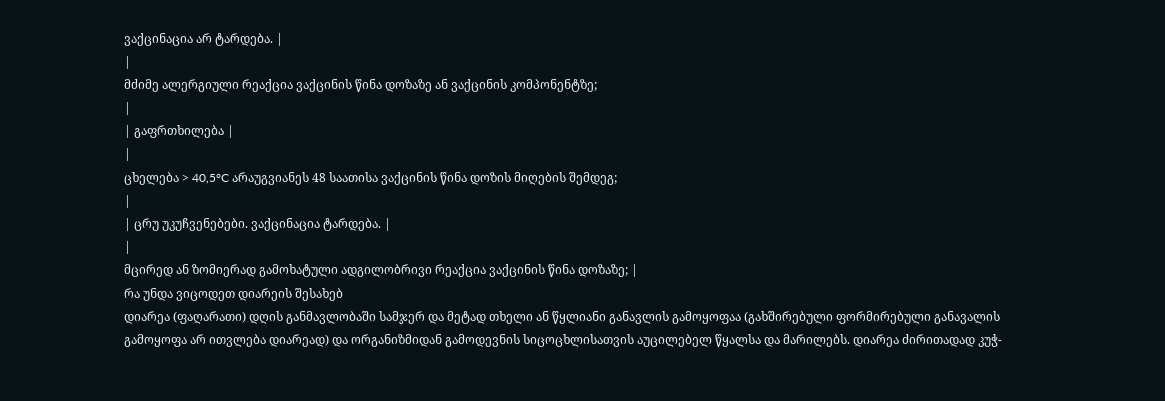ვაქცინაცია არ ტარდება. |
|
მძიმე ალერგიული რეაქცია ვაქცინის წინა დოზაზე ან ვაქცინის კომპონენტზე;
|
| გაფრთხილება |
|
ცხელება > 40,5°C არაუგვიანეს 48 საათისა ვაქცინის წინა დოზის მიღების შემდეგ;
|
| ცრუ უკუჩვენებები. ვაქცინაცია ტარდება. |
|
მცირედ ან ზომიერად გამოხატული ადგილობრივი რეაქცია ვაქცინის წინა დოზაზე; |
რა უნდა ვიცოდეთ დიარეის შესახებ
დიარეა (ფაღარათი) დღის განმავლობაში სამჯერ და მეტად თხელი ან წყლიანი განავლის გამოყოფაა (გახშირებული ფორმირებული განავალის გამოყოფა არ ითვლება დიარეად) და ორგანიზმიდან გამოდევნის სიცოცხლისათვის აუცილებელ წყალსა და მარილებს. დიარეა ძირითადად კუჭ-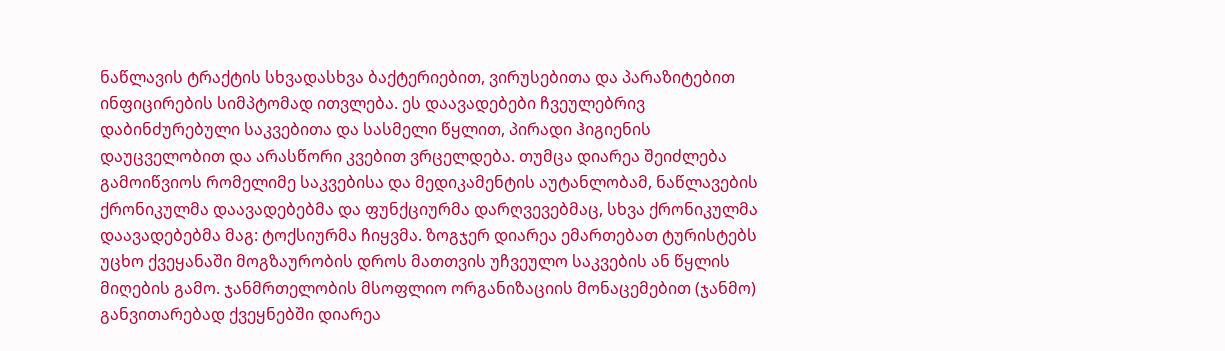ნაწლავის ტრაქტის სხვადასხვა ბაქტერიებით, ვირუსებითა და პარაზიტებით ინფიცირების სიმპტომად ითვლება. ეს დაავადებები ჩვეულებრივ დაბინძურებული საკვებითა და სასმელი წყლით, პირადი ჰიგიენის დაუცველობით და არასწორი კვებით ვრცელდება. თუმცა დიარეა შეიძლება გამოიწვიოს რომელიმე საკვებისა და მედიკამენტის აუტანლობამ, ნაწლავების ქრონიკულმა დაავადებებმა და ფუნქციურმა დარღვევებმაც, სხვა ქრონიკულმა დაავადებებმა მაგ: ტოქსიურმა ჩიყვმა. ზოგჯერ დიარეა ემართებათ ტურისტებს უცხო ქვეყანაში მოგზაურობის დროს მათთვის უჩვეულო საკვების ან წყლის მიღების გამო. ჯანმრთელობის მსოფლიო ორგანიზაციის მონაცემებით (ჯანმო) განვითარებად ქვეყნებში დიარეა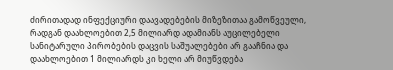ძირითადად ინფექციური დაავადებების მიზეზითაა გამოწვეული, რადგან დაახლოებით 2,5 მილიარდ ადამიანს აუცილებელი სანიტარული პირობების დაცვის საშუალებები არ გააჩნია და დაახლოებით 1 მილიარდს კი ხელი არ მიუწვდება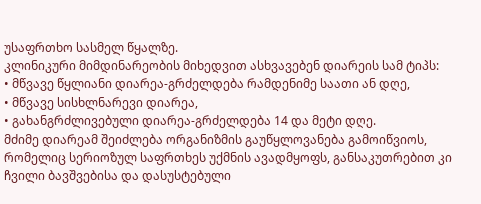უსაფრთხო სასმელ წყალზე.
კლინიკური მიმდინარეობის მიხედვით ასხვავებენ დიარეის სამ ტიპს:
• მწვავე წყლიანი დიარეა-გრძელდება რამდენიმე საათი ან დღე,
• მწვავე სისხლნარევი დიარეა,
• გახანგრძლივებული დიარეა-გრძელდება 14 და მეტი დღე.
მძიმე დიარეამ შეიძლება ორგანიზმის გაუწყლოვანება გამოიწვიოს, რომელიც სერიოზულ საფრთხეს უქმნის ავადმყოფს, განსაკუთრებით კი ჩვილი ბავშვებისა და დასუსტებული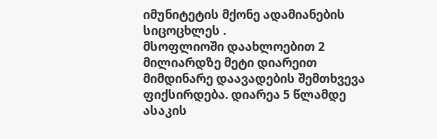იმუნიტეტის მქონე ადამიანების სიცოცხლეს .
მსოფლიოში დაახლოებით 2 მილიარდზე მეტი დიარეით მიმდინარე დაავადების შემთხვევა ფიქსირდება. დიარეა 5 წლამდე ასაკის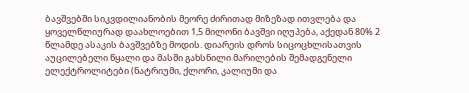ბავშვებში სიკვდილიანობის მეორე ძირითად მიზეზად ითვლება და ყოველწლიურად დაახლოებით 1,5 მილონი ბავშვი იღუპება, აქედან 80% 2 წლამდე ასაკის ბავშვებზე მოდის. დიარეის დროს სიცოცხლისათვის აუცილებელი წყალი და მასში გახსნილი მარილების შემადგენელი ელექტროლიტები (ნატრიუმი, ქლორი, კალიუმი და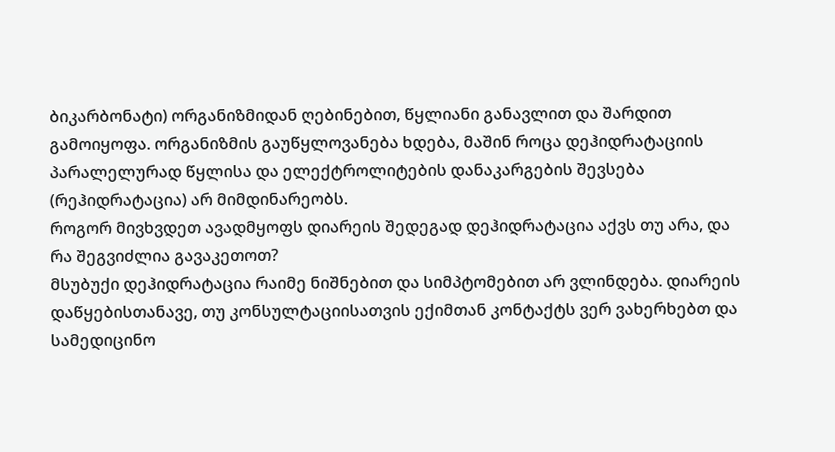ბიკარბონატი) ორგანიზმიდან ღებინებით, წყლიანი განავლით და შარდით გამოიყოფა. ორგანიზმის გაუწყლოვანება ხდება, მაშინ როცა დეჰიდრატაციის პარალელურად წყლისა და ელექტროლიტების დანაკარგების შევსება (რეჰიდრატაცია) არ მიმდინარეობს.
როგორ მივხვდეთ ავადმყოფს დიარეის შედეგად დეჰიდრატაცია აქვს თუ არა, და რა შეგვიძლია გავაკეთოთ?
მსუბუქი დეჰიდრატაცია რაიმე ნიშნებით და სიმპტომებით არ ვლინდება. დიარეის დაწყებისთანავე, თუ კონსულტაციისათვის ექიმთან კონტაქტს ვერ ვახერხებთ და სამედიცინო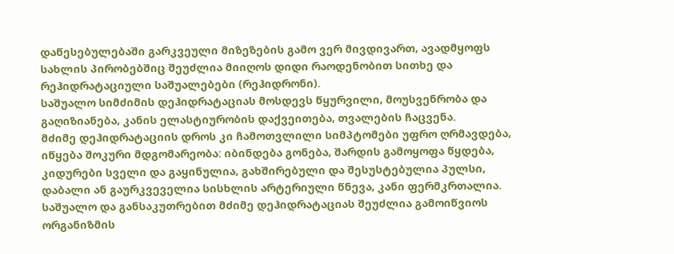დაწესებულებაში გარკვეული მიზეზების გამო ვერ მივდივართ, ავადმყოფს სახლის პირობებშიც შეუძლია მიიღოს დიდი რაოდენობით სითხე და რეჰიდრატაციული საშუალებები (რეჰიდრონი).
საშუალო სიმძიმის დეჰიდრატაციას მოსდევს წყურვილი, მოუსვენრობა და გაღიზიანება, კანის ელასტიურობის დაქვეითება, თვალების ჩაცვენა.
მძიმე დეჰიდრატაციის დროს კი ჩამოთვლილი სიმპტომები უფრო ღრმავდება, იწყება შოკური მდგომარეობა: იბინდება გონება, შარდის გამოყოფა წყდება, კიდურები სველი და გაყინულია, გახშირებული და შესუსტებულია პულსი, დაბალი ან გაურკვეველია სისხლის არტერიული წნევა, კანი ფერმკრთალია. საშუალო და განსაკუთრებით მძიმე დეჰიდრატაციას შეუძლია გამოიწვიოს ორგანიზმის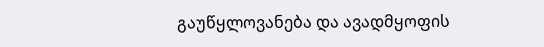გაუწყლოვანება და ავადმყოფის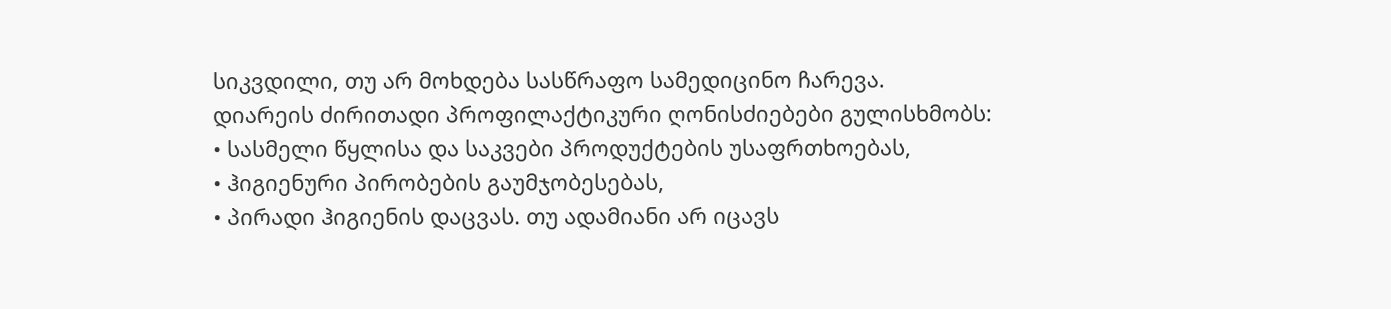სიკვდილი, თუ არ მოხდება სასწრაფო სამედიცინო ჩარევა.
დიარეის ძირითადი პროფილაქტიკური ღონისძიებები გულისხმობს:
• სასმელი წყლისა და საკვები პროდუქტების უსაფრთხოებას,
• ჰიგიენური პირობების გაუმჯობესებას,
• პირადი ჰიგიენის დაცვას. თუ ადამიანი არ იცავს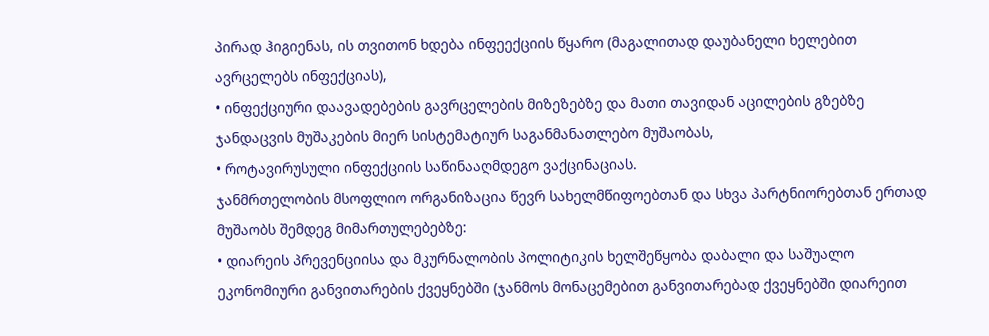პირად ჰიგიენას, ის თვითონ ხდება ინფეექციის წყარო (მაგალითად დაუბანელი ხელებით ავრცელებს ინფექციას),
• ინფექციური დაავადებების გავრცელების მიზეზებზე და მათი თავიდან აცილების გზებზე ჯანდაცვის მუშაკების მიერ სისტემატიურ საგანმანათლებო მუშაობას,
• როტავირუსული ინფექციის საწინააღმდეგო ვაქცინაციას.
ჯანმრთელობის მსოფლიო ორგანიზაცია წევრ სახელმწიფოებთან და სხვა პარტნიორებთან ერთად მუშაობს შემდეგ მიმართულებებზე:
• დიარეის პრევენციისა და მკურნალობის პოლიტიკის ხელშეწყობა დაბალი და საშუალო ეკონომიური განვითარების ქვეყნებში (ჯანმოს მონაცემებით განვითარებად ქვეყნებში დიარეით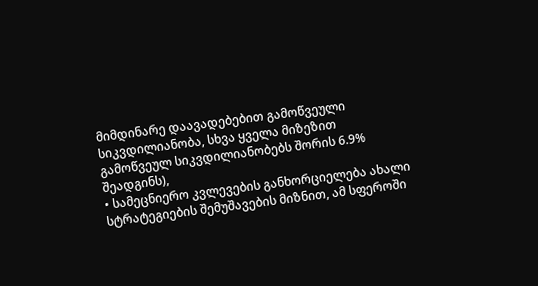მიმდინარე დაავადებებით გამოწვეული სიკვდილიანობა, სხვა ყველა მიზეზით გამოწვეულ სიკვდილიანობებს შორის 6.9% შეადგინს),
• სამეცნიერო კვლევების განხორციელება ახალი სტრატეგიების შემუშავების მიზნით, ამ სფეროში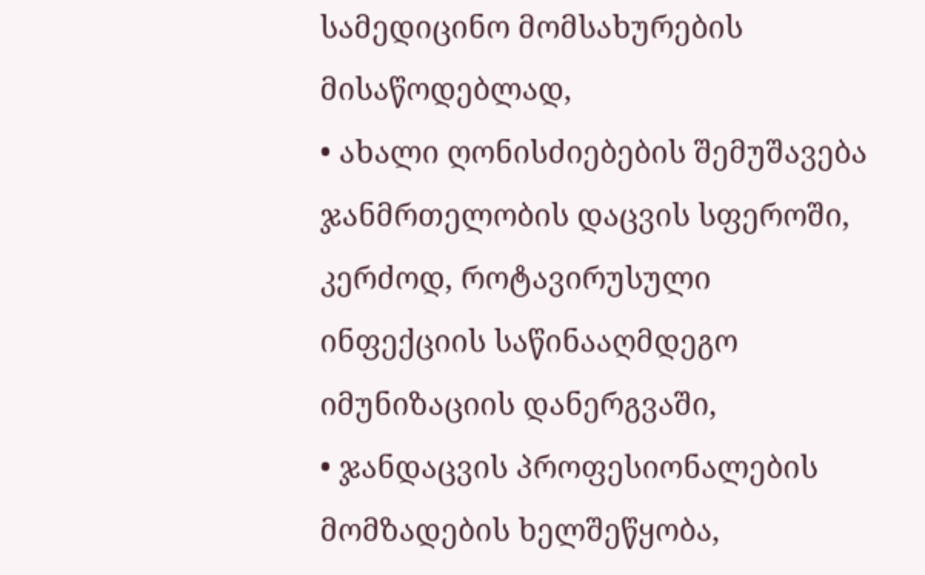სამედიცინო მომსახურების მისაწოდებლად,
• ახალი ღონისძიებების შემუშავება ჯანმრთელობის დაცვის სფეროში, კერძოდ, როტავირუსული ინფექციის საწინააღმდეგო იმუნიზაციის დანერგვაში,
• ჯანდაცვის პროფესიონალების მომზადების ხელშეწყობა,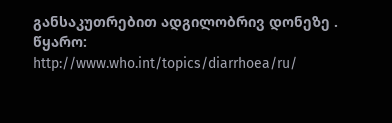განსაკუთრებით ადგილობრივ დონეზე .
წყარო:
http://www.who.int/topics/diarrhoea/ru/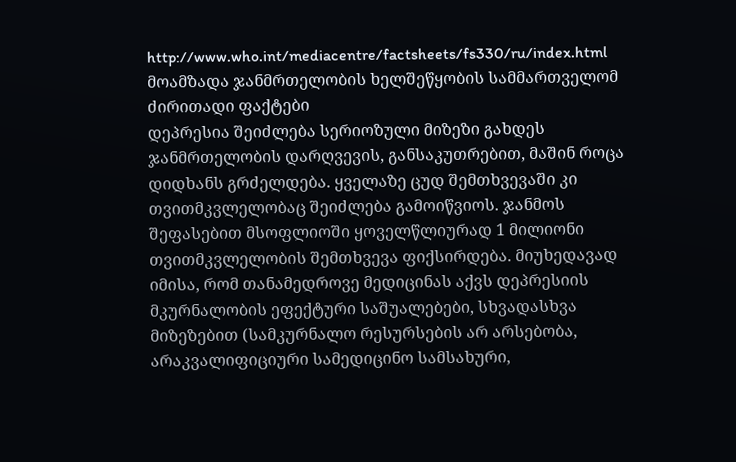http://www.who.int/mediacentre/factsheets/fs330/ru/index.html
მოამზადა ჯანმრთელობის ხელშეწყობის სამმართველომ
ძირითადი ფაქტები
დეპრესია შეიძლება სერიოზული მიზეზი გახდეს ჯანმრთელობის დარღვევის, განსაკუთრებით, მაშინ როცა დიდხანს გრძელდება. ყველაზე ცუდ შემთხვევაში კი თვითმკვლელობაც შეიძლება გამოიწვიოს. ჯანმოს შეფასებით მსოფლიოში ყოველწლიურად 1 მილიონი თვითმკვლელობის შემთხვევა ფიქსირდება. მიუხედავად იმისა, რომ თანამედროვე მედიცინას აქვს დეპრესიის მკურნალობის ეფექტური საშუალებები, სხვადასხვა მიზეზებით (სამკურნალო რესურსების არ არსებობა, არაკვალიფიციური სამედიცინო სამსახური,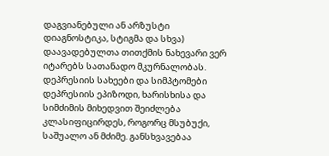დაგვიანებული ან არზუსტი დიაგნოსტიკა, სტიგმა და სხვა) დაავადებულთა თითქმის ნახევარი ვერ იტარებს სათანადო მკურნალობას.
დეპრესიის სახეები და სიმპტომები
დეპრესიის ეპიზოდი, ხარისხისა და სიმძიმის მიხედვით შეიძლება კლასიფიცირდეს, როგორც მსუბუქი, საშუალო ან მძიმე. განსხვავებაა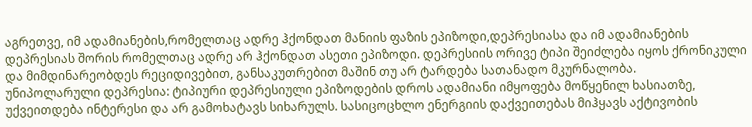აგრეთვე, იმ ადამიანების,რომელთაც ადრე ჰქონდათ მანიის ფაზის ეპიზოდი,დეპრესიასა და იმ ადამიანების დეპრესიას შორის რომელთაც ადრე არ ჰქონდათ ასეთი ეპიზოდი. დეპრესიის ორივე ტიპი შეიძლება იყოს ქრონიკული და მიმდინარეობდეს რეციდივებით, განსაკუთრებით მაშინ თუ არ ტარდება სათანადო მკურნალობა.
უნიპოლარული დეპრესია: ტიპიური დეპრესიული ეპიზოდების დროს ადამიანი იმყოფება მოწყენილ ხასიათზე, უქვეითდება ინტერესი და არ გამოხატავს სიხარულს. სასიცოცხლო ენერგიის დაქვეითებას მიჰყავს აქტივობის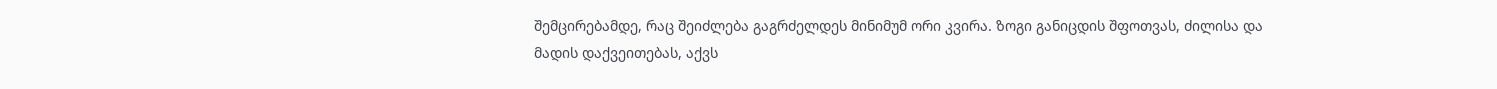შემცირებამდე, რაც შეიძლება გაგრძელდეს მინიმუმ ორი კვირა. ზოგი განიცდის შფოთვას, ძილისა და მადის დაქვეითებას, აქვს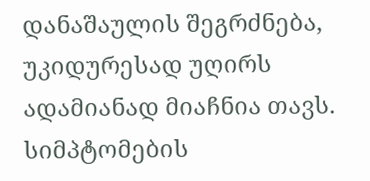დანაშაულის შეგრძნება, უკიდურესად უღირს ადამიანად მიაჩნია თავს. სიმპტომების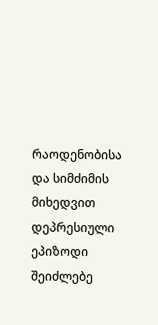რაოდენობისა და სიმძიმის მიხედვით დეპრესიული ეპიზოდი შეიძლებე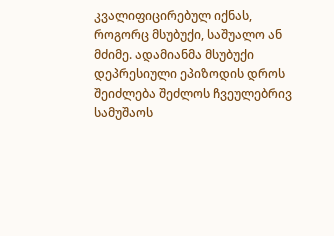კვალიფიცირებულ იქნას, როგორც მსუბუქი, საშუალო ან მძიმე. ადამიანმა მსუბუქი დეპრესიული ეპიზოდის დროს შეიძლება შეძლოს ჩვეულებრივ სამუშაოს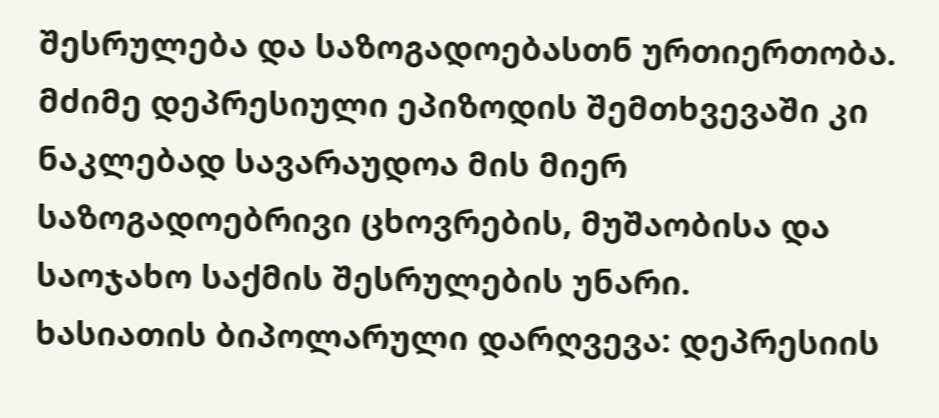შესრულება და საზოგადოებასთნ ურთიერთობა. მძიმე დეპრესიული ეპიზოდის შემთხვევაში კი ნაკლებად სავარაუდოა მის მიერ საზოგადოებრივი ცხოვრების, მუშაობისა და საოჯახო საქმის შესრულების უნარი.
ხასიათის ბიპოლარული დარღვევა: დეპრესიის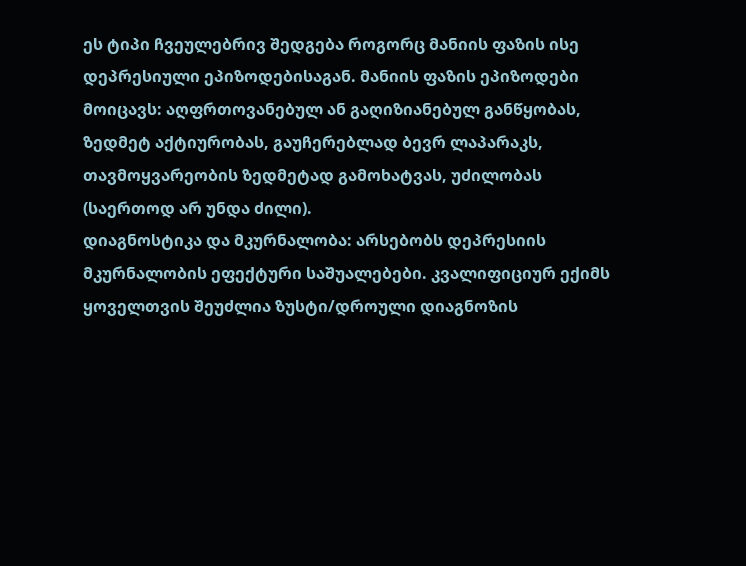ეს ტიპი ჩვეულებრივ შედგება როგორც მანიის ფაზის ისე დეპრესიული ეპიზოდებისაგან. მანიის ფაზის ეპიზოდები მოიცავს: აღფრთოვანებულ ან გაღიზიანებულ განწყობას, ზედმეტ აქტიურობას, გაუჩერებლად ბევრ ლაპარაკს, თავმოყვარეობის ზედმეტად გამოხატვას, უძილობას (საერთოდ არ უნდა ძილი).
დიაგნოსტიკა და მკურნალობა: არსებობს დეპრესიის მკურნალობის ეფექტური საშუალებები. კვალიფიციურ ექიმს ყოველთვის შეუძლია ზუსტი/დროული დიაგნოზის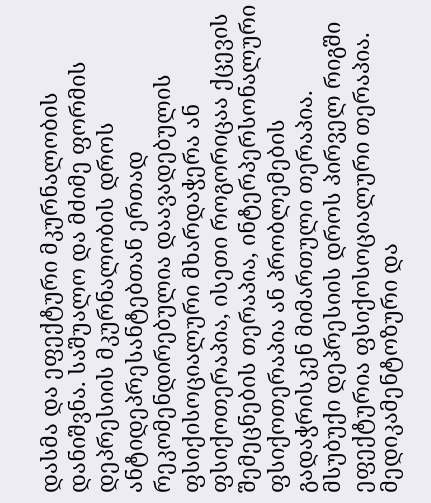დასმა და ეფექტური მკურნალობის დანიშვნა. საშუალო და მძიმე ფორმის დეპრესიის მკურნალობის დროს ანტიდეპრესანტებთან ერთად რეკომენდირებულია დაავადებულის ფსიქისოციალური მხარდაჭერა ან ფსიქოთერაპია, ისეთი როგორიცაა ქცევის შემეცნების თერაპია, ინტერპერსონალური ფსიქოთერაპია ან პრობლემების გადაჭრისკენ მიმართული თერაპია.
მსუბუქი დეპრესიის დროს პირველ რიგში ეფექტურია ფსიქოსოციალური თერაპია. მედიკამენტოზური და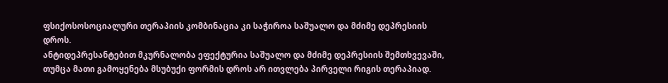ფსიქოსოსოციალური თერაპიის კომბინაცია კი საჭიროა საშუალო და მძიმე დეპრესიის დროს.
ანტიდეპრესანტებით მკურნალობა ეფექტურია საშუალო და მძიმე დეპრესიის შემთხვევაში, თუმცა მათი გამოყენება მსუბუქი ფორმის დროს არ ითვლება პირველი რიგის თერაპიად.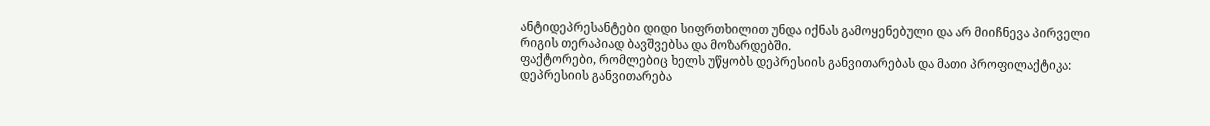ანტიდეპრესანტები დიდი სიფრთხილით უნდა იქნას გამოყენებული და არ მიიჩნევა პირველი რიგის თერაპიად ბავშვებსა და მოზარდებში.
ფაქტორები, რომლებიც ხელს უწყობს დეპრესიის განვითარებას და მათი პროფილაქტიკა:
დეპრესიის განვითარება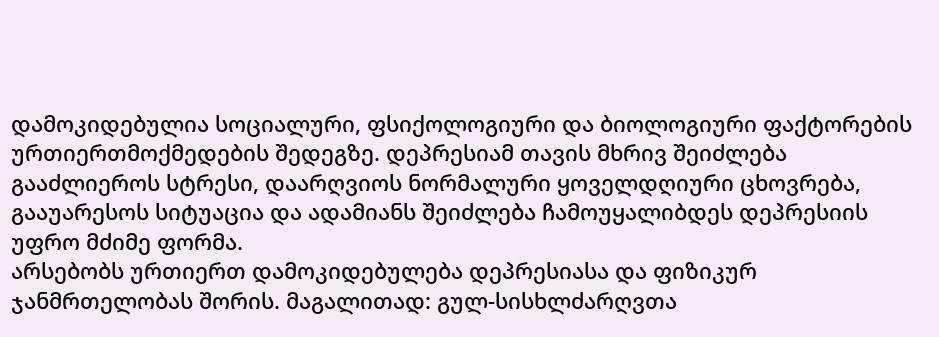დამოკიდებულია სოციალური, ფსიქოლოგიური და ბიოლოგიური ფაქტორების ურთიერთმოქმედების შედეგზე. დეპრესიამ თავის მხრივ შეიძლება გააძლიეროს სტრესი, დაარღვიოს ნორმალური ყოველდღიური ცხოვრება, გააუარესოს სიტუაცია და ადამიანს შეიძლება ჩამოუყალიბდეს დეპრესიის უფრო მძიმე ფორმა.
არსებობს ურთიერთ დამოკიდებულება დეპრესიასა და ფიზიკურ ჯანმრთელობას შორის. მაგალითად: გულ-სისხლძარღვთა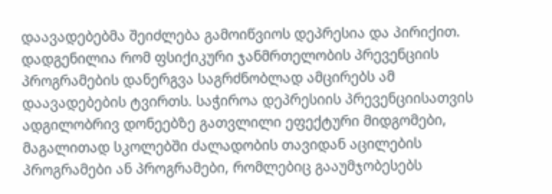დაავადებებმა შეიძლება გამოიწვიოს დეპრესია და პირიქით. დადგენილია რომ ფსიქიკური ჯანმრთელობის პრევენციის პროგრამების დანერგვა საგრძნობლად ამცირებს ამ დაავადებების ტვირთს. საჭიროა დეპრესიის პრევენციისათვის ადგილობრივ დონეებზე გათვლილი ეფექტური მიდგომები, მაგალითად სკოლებში ძალადობის თავიდან აცილების პროგრამები ან პროგრამები, რომლებიც გააუმჯობესებს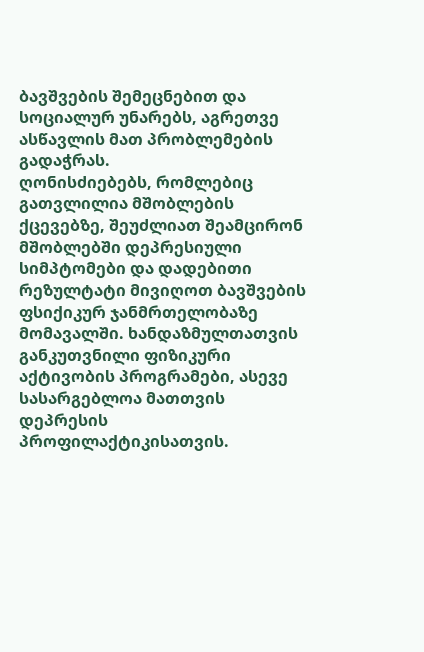ბავშვების შემეცნებით და სოციალურ უნარებს, აგრეთვე ასწავლის მათ პრობლემების გადაჭრას.
ღონისძიებებს, რომლებიც გათვლილია მშობლების ქცევებზე, შეუძლიათ შეამცირონ მშობლებში დეპრესიული სიმპტომები და დადებითი რეზულტატი მივიღოთ ბავშვების ფსიქიკურ ჯანმრთელობაზე მომავალში. ხანდაზმულთათვის განკუთვნილი ფიზიკური აქტივობის პროგრამები, ასევე სასარგებლოა მათთვის დეპრესის პროფილაქტიკისათვის.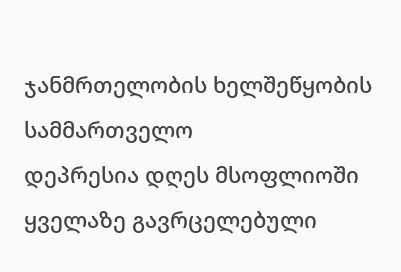ჯანმრთელობის ხელშეწყობის სამმართველო
დეპრესია დღეს მსოფლიოში ყველაზე გავრცელებული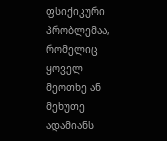ფსიქიკური პრობლემაა, რომელიც ყოველ მეოთხე ან მეხუთე ადამიანს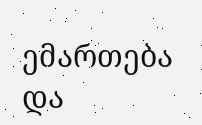ემართება და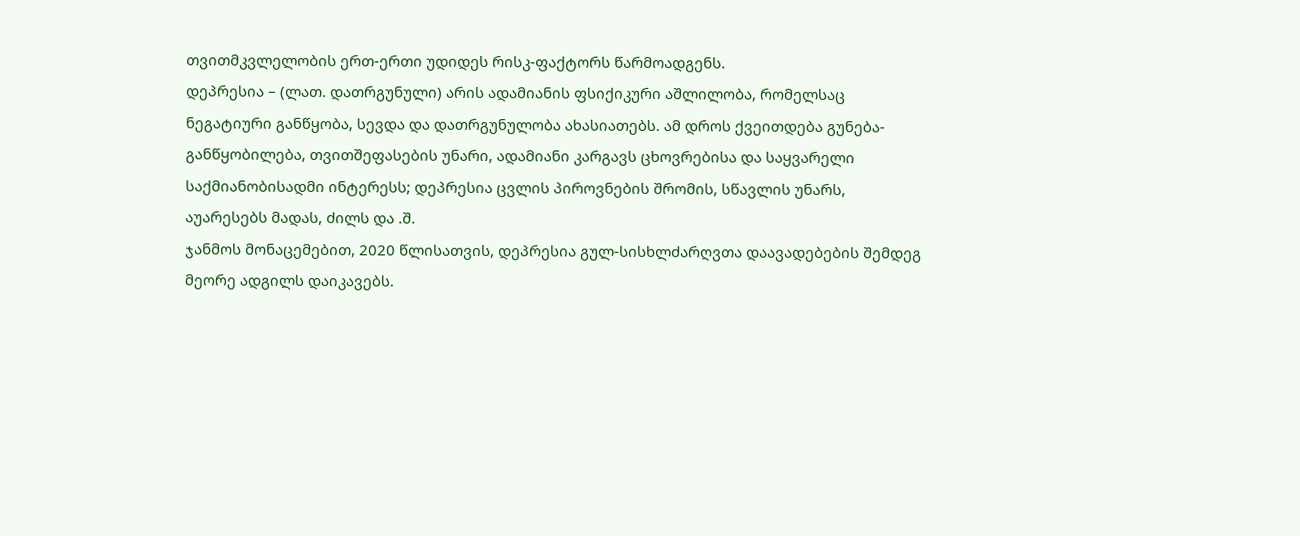თვითმკვლელობის ერთ-ერთი უდიდეს რისკ-ფაქტორს წარმოადგენს.
დეპრესია – (ლათ. დათრგუნული) არის ადამიანის ფსიქიკური აშლილობა, რომელსაც ნეგატიური განწყობა, სევდა და დათრგუნულობა ახასიათებს. ამ დროს ქვეითდება გუნება-განწყობილება, თვითშეფასების უნარი, ადამიანი კარგავს ცხოვრებისა და საყვარელი საქმიანობისადმი ინტერესს; დეპრესია ცვლის პიროვნების შრომის, სწავლის უნარს, აუარესებს მადას, ძილს და .შ.
ჯანმოს მონაცემებით, 2020 წლისათვის, დეპრესია გულ-სისხლძარღვთა დაავადებების შემდეგ მეორე ადგილს დაიკავებს.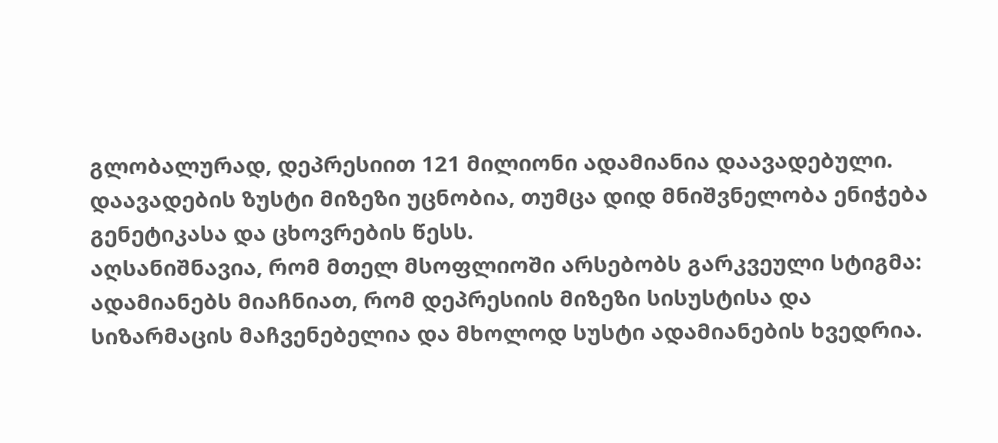გლობალურად, დეპრესიით 121 მილიონი ადამიანია დაავადებული.
დაავადების ზუსტი მიზეზი უცნობია, თუმცა დიდ მნიშვნელობა ენიჭება გენეტიკასა და ცხოვრების წესს.
აღსანიშნავია, რომ მთელ მსოფლიოში არსებობს გარკვეული სტიგმა: ადამიანებს მიაჩნიათ, რომ დეპრესიის მიზეზი სისუსტისა და სიზარმაცის მაჩვენებელია და მხოლოდ სუსტი ადამიანების ხვედრია.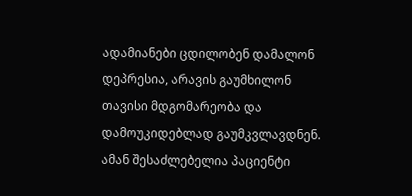ადამიანები ცდილობენ დამალონ დეპრესია, არავის გაუმხილონ თავისი მდგომარეობა და დამოუკიდებლად გაუმკვლავდნენ. ამან შესაძლებელია პაციენტი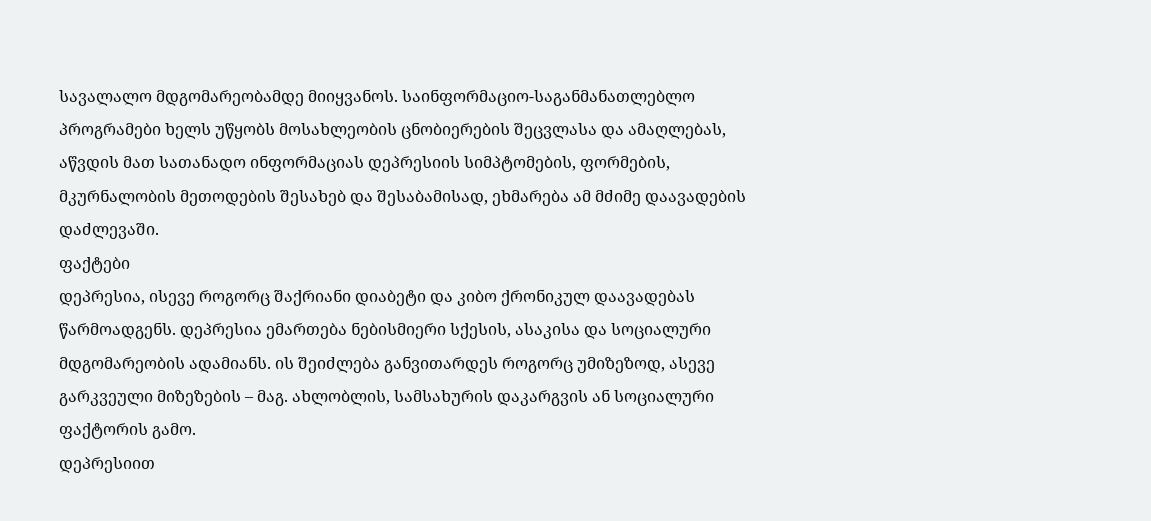სავალალო მდგომარეობამდე მიიყვანოს. საინფორმაციო-საგანმანათლებლო პროგრამები ხელს უწყობს მოსახლეობის ცნობიერების შეცვლასა და ამაღლებას, აწვდის მათ სათანადო ინფორმაციას დეპრესიის სიმპტომების, ფორმების, მკურნალობის მეთოდების შესახებ და შესაბამისად, ეხმარება ამ მძიმე დაავადების დაძლევაში.
ფაქტები
დეპრესია, ისევე როგორც შაქრიანი დიაბეტი და კიბო ქრონიკულ დაავადებას წარმოადგენს. დეპრესია ემართება ნებისმიერი სქესის, ასაკისა და სოციალური მდგომარეობის ადამიანს. ის შეიძლება განვითარდეს როგორც უმიზეზოდ, ასევე გარკვეული მიზეზების – მაგ. ახლობლის, სამსახურის დაკარგვის ან სოციალური ფაქტორის გამო.
დეპრესიით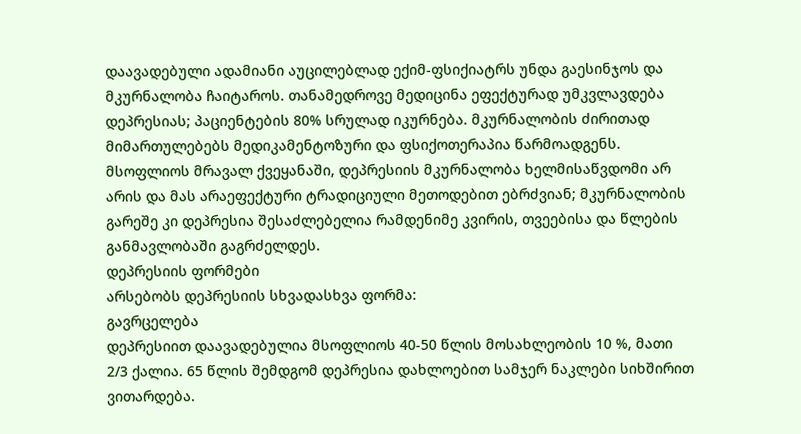დაავადებული ადამიანი აუცილებლად ექიმ-ფსიქიატრს უნდა გაესინჯოს და მკურნალობა ჩაიტაროს. თანამედროვე მედიცინა ეფექტურად უმკვლავდება დეპრესიას; პაციენტების 80% სრულად იკურნება. მკურნალობის ძირითად მიმართულებებს მედიკამენტოზური და ფსიქოთერაპია წარმოადგენს.
მსოფლიოს მრავალ ქვეყანაში, დეპრესიის მკურნალობა ხელმისაწვდომი არ არის და მას არაეფექტური ტრადიციული მეთოდებით ებრძვიან; მკურნალობის გარეშე კი დეპრესია შესაძლებელია რამდენიმე კვირის, თვეებისა და წლების განმავლობაში გაგრძელდეს.
დეპრესიის ფორმები
არსებობს დეპრესიის სხვადასხვა ფორმა:
გავრცელება
დეპრესიით დაავადებულია მსოფლიოს 40-50 წლის მოსახლეობის 10 %, მათი 2/3 ქალია. 65 წლის შემდგომ დეპრესია დახლოებით სამჯერ ნაკლები სიხშირით ვითარდება.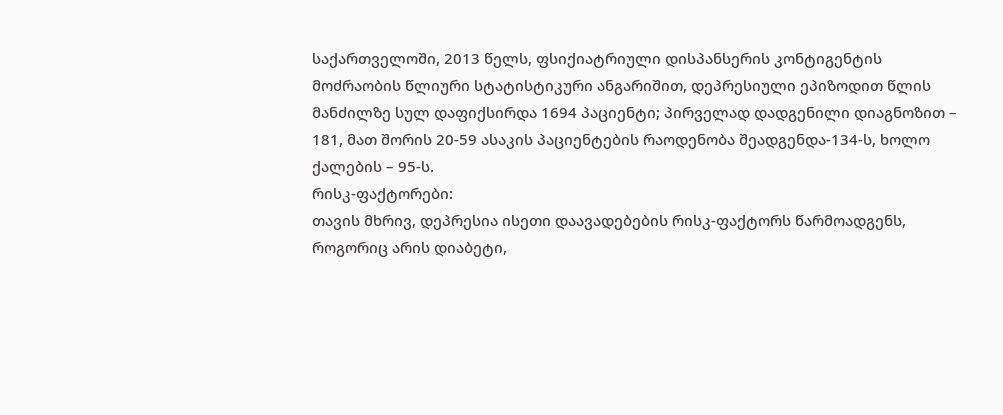საქართველოში, 2013 წელს, ფსიქიატრიული დისპანსერის კონტიგენტის მოძრაობის წლიური სტატისტიკური ანგარიშით, დეპრესიული ეპიზოდით წლის მანძილზე სულ დაფიქსირდა 1694 პაციენტი; პირველად დადგენილი დიაგნოზით – 181, მათ შორის 20-59 ასაკის პაციენტების რაოდენობა შეადგენდა-134-ს, ხოლო ქალების – 95-ს.
რისკ-ფაქტორები:
თავის მხრივ, დეპრესია ისეთი დაავადებების რისკ-ფაქტორს წარმოადგენს, როგორიც არის დიაბეტი,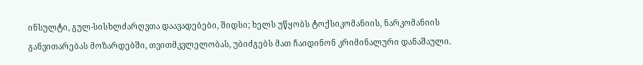ინსულტი, გულ-სისხლძარღვთა დაავადებები, შიდსი; ხელს უწყობს ტოქსიკომანიის, ნარკომანიის განვითარებას მოზარდებში, თვითმკვლელობას, უბიძგებს მათ ჩაიდინონ კრიმინალური დანაშაული.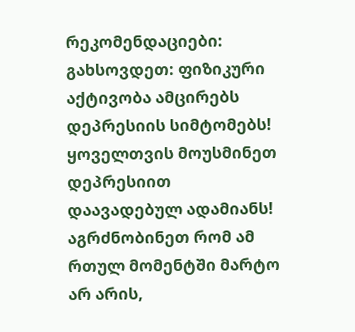რეკომენდაციები:
გახსოვდეთ: ფიზიკური აქტივობა ამცირებს დეპრესიის სიმტომებს!
ყოველთვის მოუსმინეთ დეპრესიით დაავადებულ ადამიანს! აგრძნობინეთ რომ ამ რთულ მომენტში მარტო არ არის,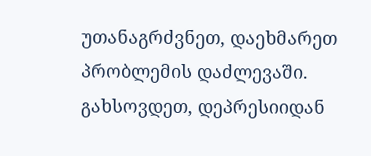უთანაგრძვნეთ, დაეხმარეთ პრობლემის დაძლევაში.
გახსოვდეთ, დეპრესიიდან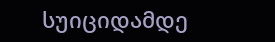სუიციდამდე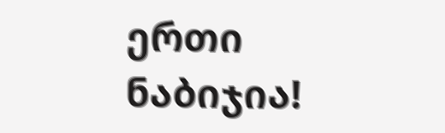ერთი ნაბიჯია!